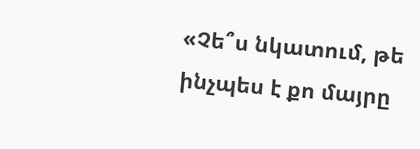«Չե՞ս նկատում, թե ինչպես է քո մայրը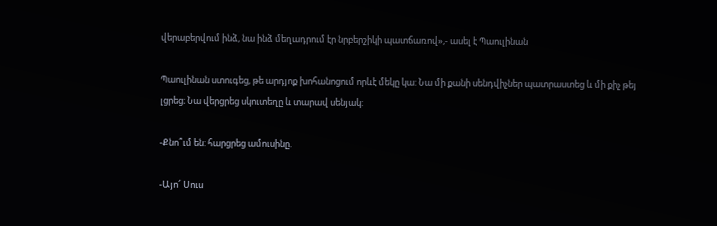վերաբերվում ինձ, նա ինձ մեղադրում էր նրբերշիկի պատճառով»,- ասել է Պաուլինան

Պաուլինան ստուգեց, թե արդյոք խոհանոցում որևէ մեկը կա: Նա մի քանի սենդվիչներ պատրաստեց և մի քիչ թեյ լցրեց։ Նա վերցրեց սկուտեղը և տարավ սենյակ:

-Քնո՞ւմ են: հարցրեց ամուսինը.

-Այո՜ Սուս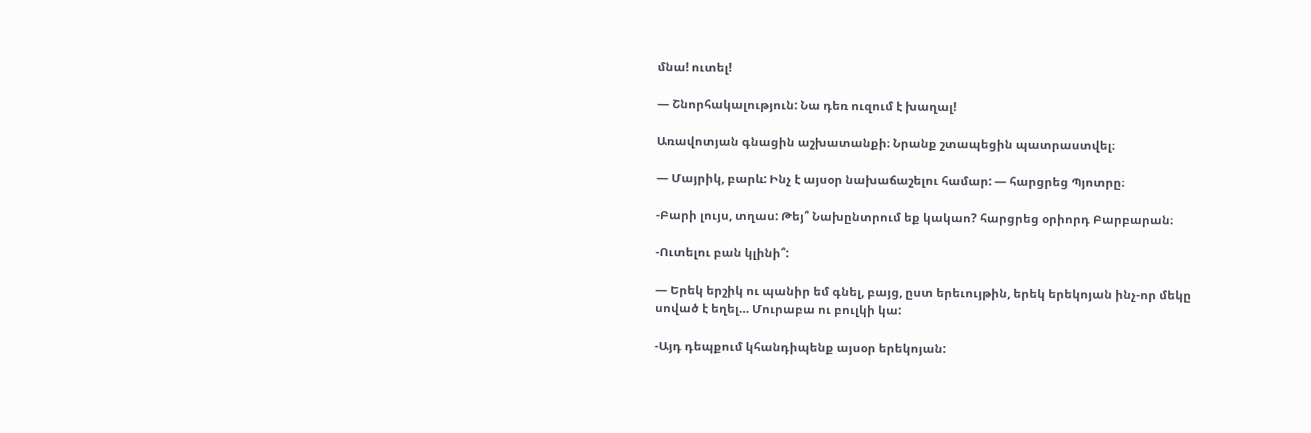մնա! ուտել!

— Շնորհակալություն: Նա դեռ ուզում է խաղալ!

Առավոտյան գնացին աշխատանքի։ Նրանք շտապեցին պատրաստվել։

— Մայրիկ, բարև: Ինչ է այսօր նախաճաշելու համար: — հարցրեց Պյոտրը։

-Բարի լույս, տղաս: Թեյ՞ Նախընտրում եք կակաո? հարցրեց օրիորդ Բարբարան։

-Ուտելու բան կլինի՞:

— Երեկ երշիկ ու պանիր եմ գնել, բայց, ըստ երեւույթին, երեկ երեկոյան ինչ-որ մեկը սոված է եղել… Մուրաբա ու բուլկի կա:

-Այդ դեպքում կհանդիպենք այսօր երեկոյան: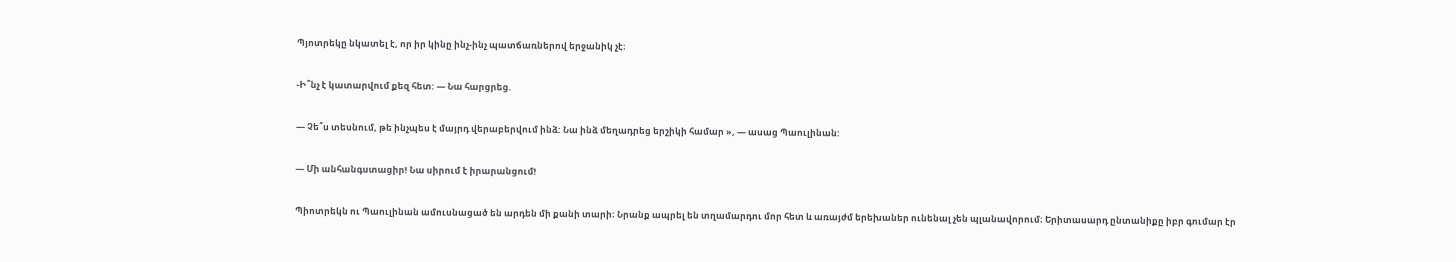Պյոտրեկը նկատել է, որ իր կինը ինչ-ինչ պատճառներով երջանիկ չէ։

-Ի՞նչ է կատարվում քեզ հետ: — Նա հարցրեց.

— Չե՞ս տեսնում, թե ինչպես է մայրդ վերաբերվում ինձ: Նա ինձ մեղադրեց երշիկի համար », — ասաց Պաուլինան:

— Մի անհանգստացիր! Նա սիրում է իրարանցում!

Պիոտրեկն ու Պաուլինան ամուսնացած են արդեն մի քանի տարի։ Նրանք ապրել են տղամարդու մոր հետ և առայժմ երեխաներ ունենալ չեն պլանավորում։ Երիտասարդ ընտանիքը իբր գումար էր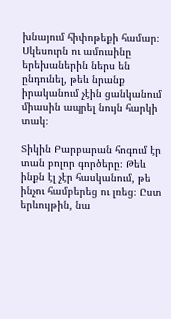խնայում հիփոթեքի համար։ Սկեսուրն ու ամուսինը երեխաներին ներս են ընդունել, թեև նրանք իրականում չէին ցանկանում միասին ապրել նույն հարկի տակ։

Տիկին Բարբարան հոգում էր տան բոլոր գործերը։ Թեև ինքն էլ չէր հասկանում, թե ինչու համբերեց ու լռեց։ Ըստ երևույթին, նա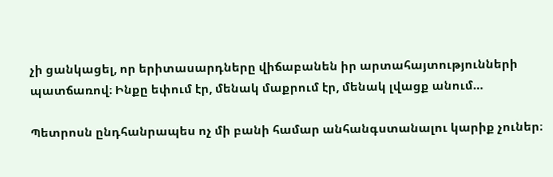չի ցանկացել, որ երիտասարդները վիճաբանեն իր արտահայտությունների պատճառով։ Ինքը եփում էր, մենակ մաքրում էր, մենակ լվացք անում…

Պետրոսն ընդհանրապես ոչ մի բանի համար անհանգստանալու կարիք չուներ։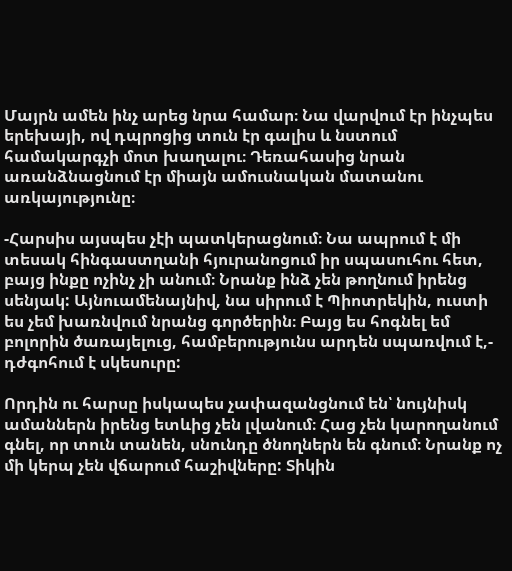Մայրն ամեն ինչ արեց նրա համար։ Նա վարվում էր ինչպես երեխայի, ով դպրոցից տուն էր գալիս և նստում համակարգչի մոտ խաղալու։ Դեռահասից նրան առանձնացնում էր միայն ամուսնական մատանու առկայությունը։

-Հարսիս այսպես չէի պատկերացնում։ Նա ապրում է մի տեսակ հինգաստղանի հյուրանոցում իր սպասուհու հետ, բայց ինքը ոչինչ չի անում։ Նրանք ինձ չեն թողնում իրենց սենյակ: Այնուամենայնիվ, նա սիրում է Պիոտրեկին, ուստի ես չեմ խառնվում նրանց գործերին։ Բայց ես հոգնել եմ բոլորին ծառայելուց, համբերությունս արդեն սպառվում է,- դժգոհում է սկեսուրը:

Որդին ու հարսը իսկապես չափազանցնում են՝ նույնիսկ ամաններն իրենց ետևից չեն լվանում։ Հաց չեն կարողանում գնել, որ տուն տանեն, սնունդը ծնողներն են գնում։ Նրանք ոչ մի կերպ չեն վճարում հաշիվները: Տիկին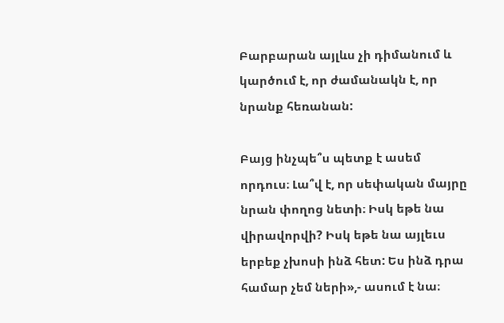Բարբարան այլևս չի դիմանում և կարծում է, որ ժամանակն է, որ նրանք հեռանան:

Բայց ինչպե՞ս պետք է ասեմ որդուս։ Լա՞վ է, որ սեփական մայրը նրան փողոց նետի։ Իսկ եթե նա վիրավորվի? Իսկ եթե նա այլեւս երբեք չխոսի ինձ հետ: Ես ինձ դրա համար չեմ ների»,- ասում է նա։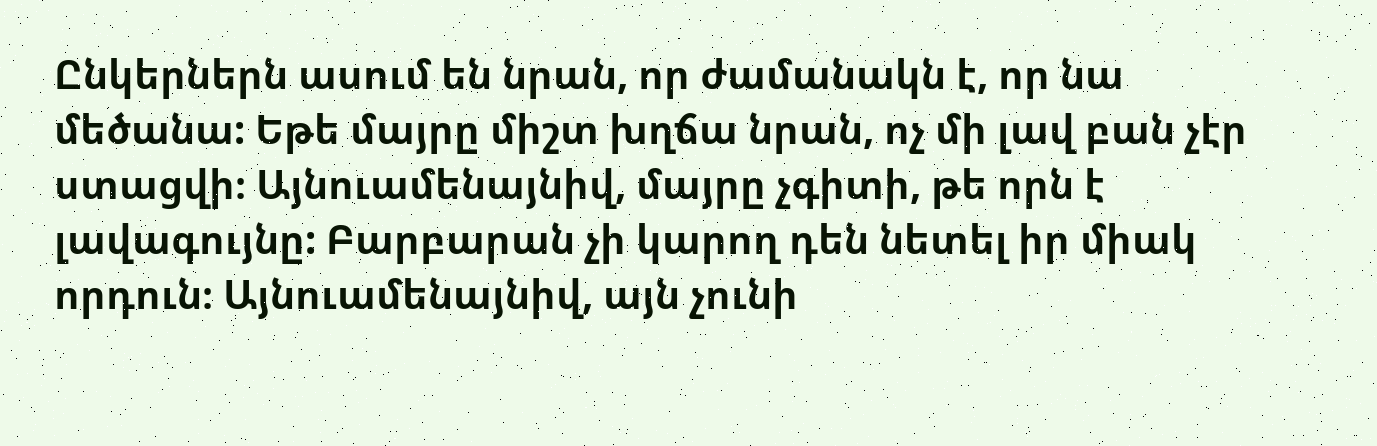Ընկերներն ասում են նրան, որ ժամանակն է, որ նա մեծանա: Եթե մայրը միշտ խղճա նրան, ոչ մի լավ բան չէր ստացվի։ Այնուամենայնիվ, մայրը չգիտի, թե որն է լավագույնը: Բարբարան չի կարող դեն նետել իր միակ որդուն։ Այնուամենայնիվ, այն չունի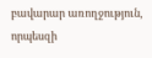բավարար առողջություն, որպեսզի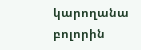կարողանա բոլորին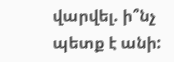վարվել. ի՞նչ պետք է անի: